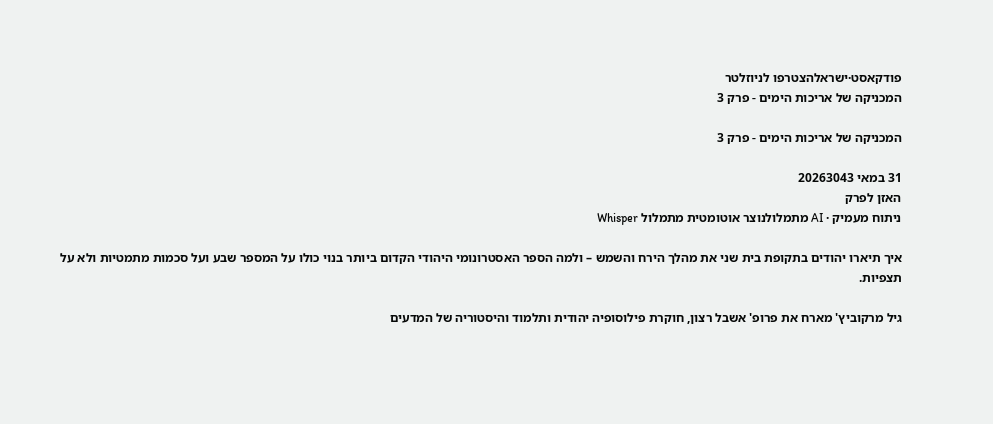פודקאסט·ישראלהצטרפו לניוזלטר
המכניקה של אריכות הימים - פרק 3

המכניקה של אריכות הימים - פרק 3

31 במאי 20263043
האזן לפרק
ניתוח מעמיק · AI מתמלולנוצר אוטומטית מתמלול Whisper

איך תיארו יהודים בתקופת בית שני את מהלך הירח והשמש – ולמה הספר האסטרונומי היהודי הקדום ביותר בנוי כולו על המספר שבע ועל סכמות מתמטיות ולא על תצפיות.

גיל מרקוביץ' מארח את פרופ' אשבל רצון, חוקרת פילוסופיה יהודית ותלמוד והיסטוריה של המדעים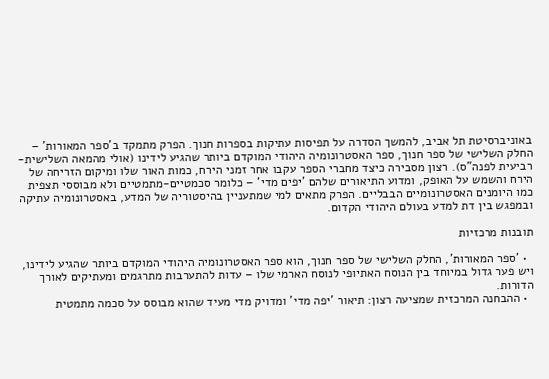באוניברסיטת תל אביב, להמשך הסדרה על תפיסות עתיקות בספרות חנוך. הפרק מתמקד ב'ספר המאורות' – החלק השלישי של ספר חנוך, ספר האסטרונומיה היהודי המוקדם ביותר שהגיע לידינו (אולי מהמאה השלישית-רביעית לפנה"ס). רצון מסבירה כיצד מחברי הספר עקבו אחר זמני הירח, כמות האור שלו ומיקום הזריחה של הירח והשמש על האופק, ומדוע התיאורים שלהם 'יפים מדי' – כלומר סכמטיים-מתמטיים ולא מבוססי תצפית כמו היומנים האסטרונומיים הבבליים. הפרק מתאים למי שמתעניין בהיסטוריה של המדע, באסטרונומיה עתיקה ובמפגש בין דת למדע בעולם היהודי הקדום.

תובנות מרכזיות

  • 'ספר המאורות', החלק השלישי של ספר חנוך, הוא ספר האסטרונומיה היהודי המוקדם ביותר שהגיע לידינו, ויש פער גדול במיוחד בין הנוסח האתיופי לנוסח הארמי שלו – עדות להתערבות מתרגמים ומעתיקים לאורך הדורות.
  • ההבחנה המרכזית שמציעה רצון: תיאור 'יפה מדי' ומדויק מדי מעיד שהוא מבוסס על סכמה מתמטית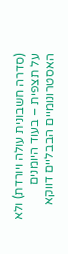(סדרה חשבונית עולה ויורדת) ולא על תצפית – בעוד היומנים האסטרונומיים הבבליים דווקא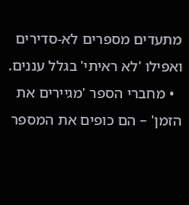מתעדים מספרים לא-סדירים ואפילו 'לא ראיתי' בגלל עננים.
  • מחברי הספר 'מגיירים את הזמן' – הם כופים את המספר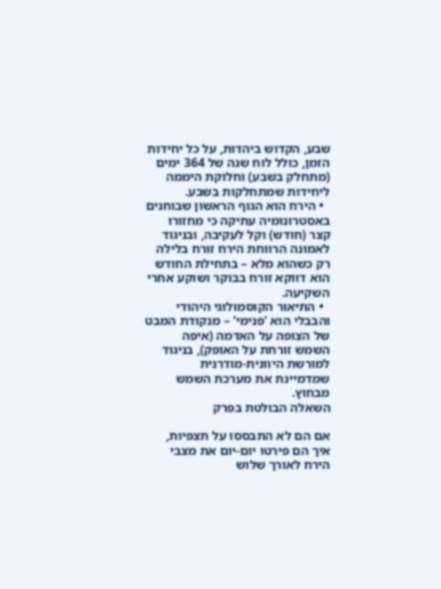שבע, הקדוש ביהדות, על כל יחידות הזמן, כולל לוח שנה של 364 ימים (מתחלק בשבע) וחלוקת היממה ליחידות שמתחלקות בשבע.
  • הירח הוא הגוף הראשון שבוחנים באסטרונומיה עתיקה כי מחזורו קצר (חודש) וקל לעקיבה, ובניגוד לאמונה הרווחת הירח זורח בלילה רק כשהוא מלא – בתחילת החודש הוא דווקא זורח בבוקר ושוקע אחרי השקיעה.
  • התיאור הקוסמולוגי היהודי והבבלי הוא 'פנימי' – מנקודת המבט של הצופה על האדמה (איפה השמש זורחת על האופק), בניגוד למורשת היוונית-מודרנית שמדמיינת את מערכת השמש מבחוץ.
השאלה הבולטת בפרק

אם הם לא התבססו על תצפיות, איך הם פירטו יום-יום את מצבי הירח לאורך שלוש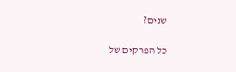שנים?

כל הפרקים של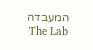המעבדה The Lab